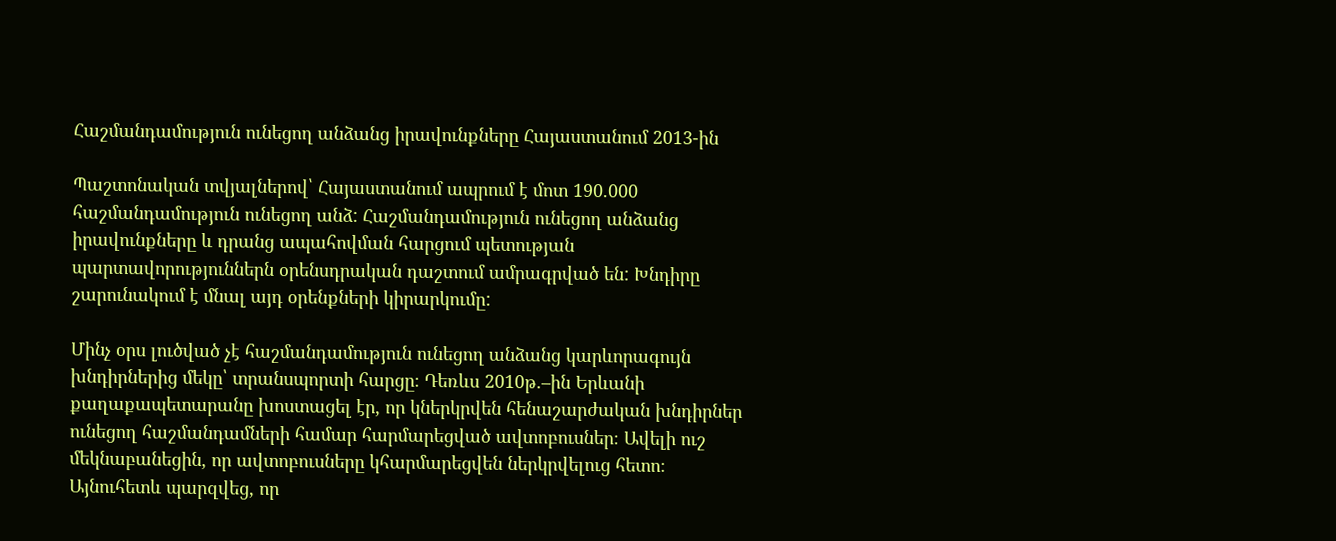Հաշմանդամություն ունեցող անձանց իրավունքները Հայաստանում 2013-ին

Պաշտոնական տվյալներով՝ Հայաստանում ապրում է մոտ 190.000 հաշմանդամություն ունեցող անձ: Հաշմանդամություն ունեցող անձանց իրավունքները և դրանց ապահովման հարցում պետության պարտավորություններն օրենսդրական դաշտում ամրագրված են: Խնդիրը շարունակում է մնալ այդ օրենքների կիրարկումը:

Մինչ օրս լուծված չէ հաշմանդամություն ունեցող անձանց կարևորագույն խնդիրներից մեկը՝ տրանսպորտի հարցը։ Դեռևս 2010թ.–ին Երևանի քաղաքապետարանը խոստացել էր, որ կներկրվեն հենաշարժական խնդիրներ ունեցող հաշմանդամների համար հարմարեցված ավտոբուսներ։ Ավելի ուշ մեկնաբանեցին, որ ավտոբուսները կհարմարեցվեն ներկրվելուց հետո։ Այնուհետև պարզվեց, որ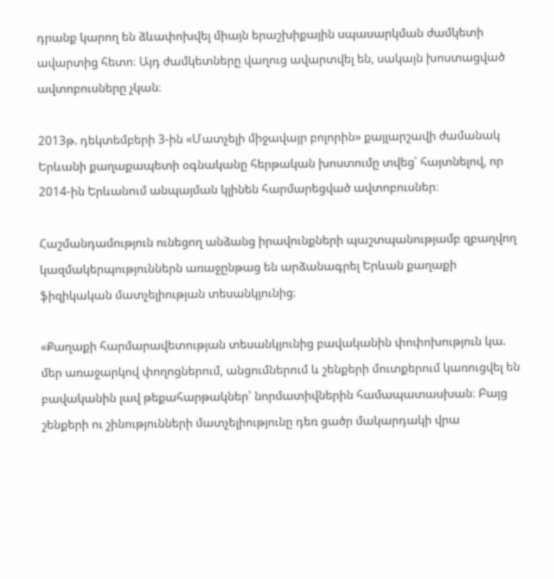դրանք կարող են ձևափոխվել միայն երաշխիքային սպասարկման ժամկետի ավարտից հետո։ Այդ ժամկետները վաղուց ավարտվել են, սակայն խոստացված ավտոբուսները չկան։

2013թ. դեկտեմբերի 3-ին «Մատչելի միջավայր բոլորին» քայլարշավի ժամանակ Երևանի քաղաքապետի օգնականը հերթական խոստումը տվեց՝ հայտնելով, որ 2014-ին Երևանում անպայման կլինեն հարմարեցված ավտոբուսներ։

Հաշմանդամություն ունեցող անձանց իրավունքների պաշտպանությամբ զբաղվող կազմակերպություններն առաջընթաց են արձանագրել Երևան քաղաքի ֆիզիկական մատչելիության տեսանկյունից։

«Քաղաքի հարմարավետության տեսանկյունից բավականին փոփոխություն կա. մեր առաջարկով փողոցներում, անցումներում և շենքերի մուտքերում կառուցվել են բավականին լավ թեքահարթակներ՝ նորմատիվներին համապատասխան։ Բայց շենքերի ու շինությունների մատչելիությունը դեռ ցածր մակարդակի վրա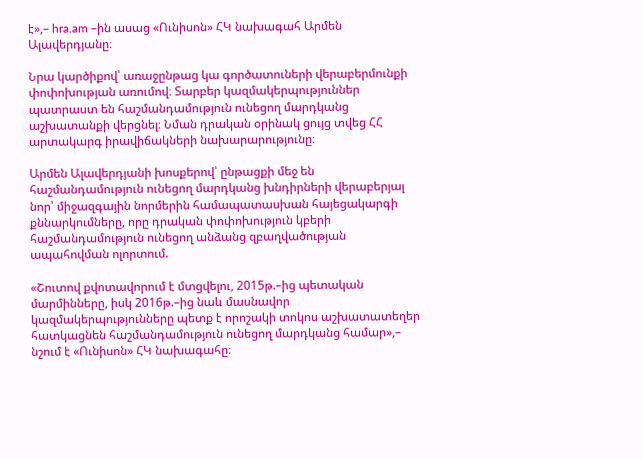է»,– hra.am –ին ասաց «Ունիսոն» ՀԿ նախագահ Արմեն Ալավերդյանը։

Նրա կարծիքով՝ առաջընթաց կա գործատուների վերաբերմունքի փոփոխության առումով։ Տարբեր կազմակերպություններ պատրաստ են հաշմանդամություն ունեցող մարդկանց աշխատանքի վերցնել։ Նման դրական օրինակ ցույց տվեց ՀՀ արտակարգ իրավիճակների նախարարությունը։

Արմեն Ալավերդյանի խոսքերով՝ ընթացքի մեջ են հաշմանդամություն ունեցող մարդկանց խնդիրների վերաբերյալ նոր՝ միջազգային նորմերին համապատասխան հայեցակարգի քննարկումները, որը դրական փոփոխություն կբերի հաշմանդամություն ունեցող անձանց զբաղվածության ապահովման ոլորտում.

«Շուտով քվոտավորում է մտցվելու, 2015թ.–ից պետական մարմինները, իսկ 2016թ.–ից նաև մասնավոր կազմակերպությունները պետք է որոշակի տոկոս աշխատատեղեր հատկացնեն հաշմանդամություն ունեցող մարդկանց համար»,– նշում է «Ունիսոն» ՀԿ նախագահը։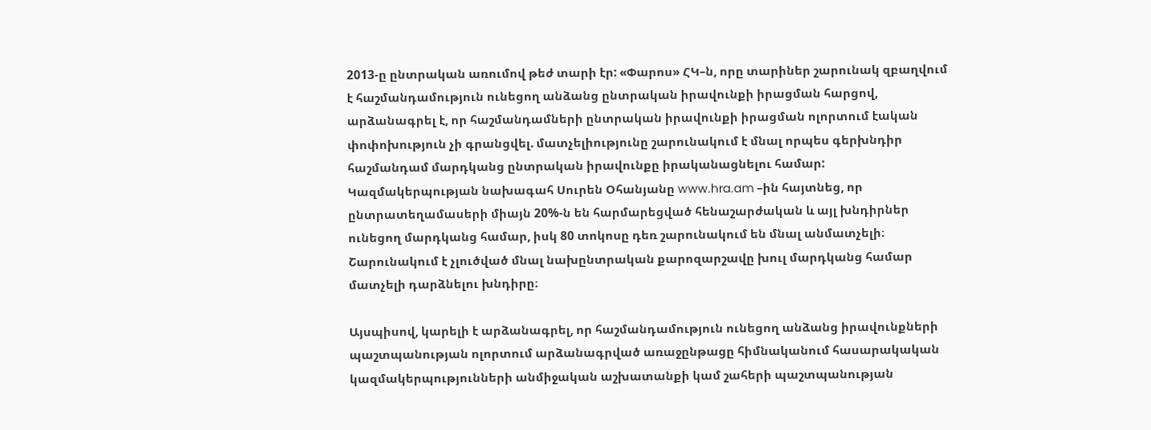2013-ը ընտրական առումով թեժ տարի էր: «Փարոս» ՀԿ–ն, որը տարիներ շարունակ զբաղվում է հաշմանդամություն ունեցող անձանց ընտրական իրավունքի իրացման հարցով, արձանագրել է, որ հաշմանդամների ընտրական իրավունքի իրացման ոլորտում էական փոփոխություն չի գրանցվել. մատչելիությունը շարունակում է մնալ որպես գերխնդիր հաշմանդամ մարդկանց ընտրական իրավունքը իրականացնելու համար: Կազմակերպության նախագահ Սուրեն Օհանյանը www.hra.am –ին հայտնեց, որ ընտրատեղամասերի միայն 20%-ն են հարմարեցված հենաշարժական և այլ խնդիրներ ունեցող մարդկանց համար, իսկ 80 տոկոսը դեռ շարունակում են մնալ անմատչելի։ Շարունակում է չլուծված մնալ նախընտրական քարոզարշավը խուլ մարդկանց համար մատչելի դարձնելու խնդիրը։

Այսպիսով, կարելի է արձանագրել, որ հաշմանդամություն ունեցող անձանց իրավունքների պաշտպանության ոլորտում արձանագրված առաջընթացը հիմնականում հասարակական կազմակերպությունների անմիջական աշխատանքի կամ շահերի պաշտպանության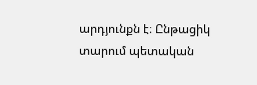արդյունքն է։ Ընթացիկ տարում պետական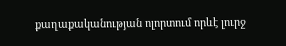քաղաքականության ոլորտում որևէ լուրջ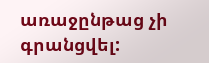առաջընթաց չի գրանցվել: